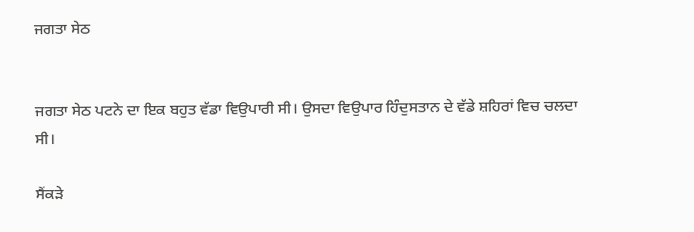ਜਗਤਾ ਸੇਠ


ਜਗਤਾ ਸੇਠ ਪਟਨੇ ਦਾ ਇਕ ਬਹੁਤ ਵੱਡਾ ਵਿਉਪਾਰੀ ਸੀ। ਉਸਦਾ ਵਿਉਪਾਰ ਹਿੰਦੁਸਤਾਨ ਦੇ ਵੱਡੇ ਸ਼ਹਿਰਾਂ ਵਿਚ ਚਲਦਾ ਸੀ।

ਸੈਂਕੜੇ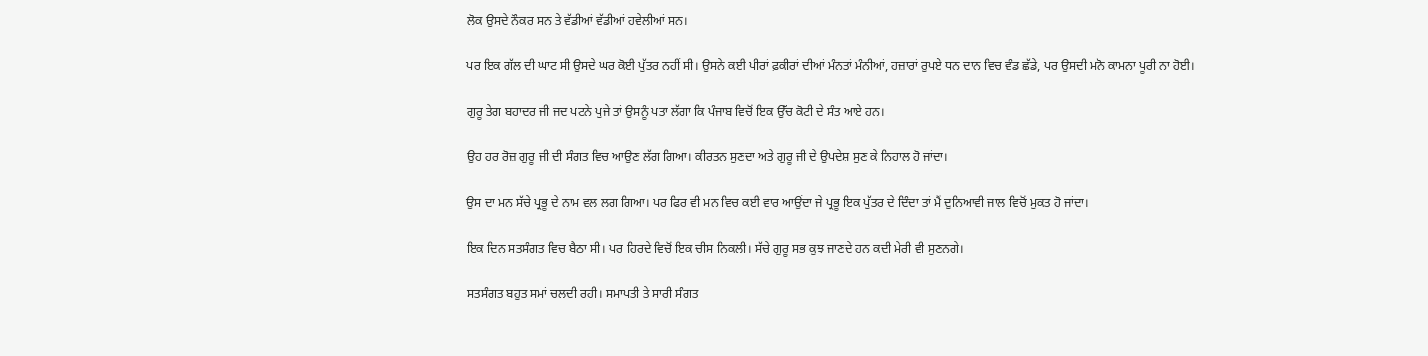ਲੋਕ ਉਸਦੇ ਨੌਕਰ ਸਨ ਤੇ ਵੱਡੀਆਂ ਵੱਡੀਆਂ ਹਵੇਲੀਆਂ ਸਨ।

ਪਰ ਇਕ ਗੱਲ ਦੀ ਘਾਟ ਸੀ ਉਸਦੇ ਘਰ ਕੋਈ ਪੁੱਤਰ ਨਹੀਂ ਸੀ। ਉਸਨੇ ਕਈ ਪੀਰਾਂ ਫ਼ਕੀਰਾਂ ਦੀਆਂ ਮੰਨਤਾਂ ਮੰਨੀਆਂ, ਹਜ਼ਾਰਾਂ ਰੁਪਏ ਧਨ ਦਾਨ ਵਿਚ ਵੰਡ ਛੱਡੇ, ਪਰ ਉਸਦੀ ਮਨੋ ਕਾਮਨਾ ਪੂਰੀ ਨਾ ਹੋਈ।

ਗੁਰੂ ਤੇਗ ਬਹਾਦਰ ਜੀ ਜਦ ਪਟਨੇ ਪੁਜੇ ਤਾਂ ਉਸਨੂੰ ਪਤਾ ਲੱਗਾ ਕਿ ਪੰਜਾਬ ਵਿਚੋਂ ਇਕ ਉੱਚ ਕੋਟੀ ਦੇ ਸੰਤ ਆਏ ਹਨ।

ਉਹ ਹਰ ਰੋਜ਼ ਗੁਰੂ ਜੀ ਦੀ ਸੰਗਤ ਵਿਚ ਆਉਣ ਲੱਗ ਗਿਆ। ਕੀਰਤਨ ਸੁਣਦਾ ਅਤੇ ਗੁਰੂ ਜੀ ਦੇ ਉਪਦੇਸ਼ ਸੁਣ ਕੇ ਨਿਹਾਲ ਹੋ ਜਾਂਦਾ।

ਉਸ ਦਾ ਮਨ ਸੱਚੇ ਪ੍ਰਭੂ ਦੇ ਨਾਮ ਵਲ ਲਗ ਗਿਆ। ਪਰ ਫਿਰ ਵੀ ਮਨ ਵਿਚ ਕਈ ਵਾਰ ਆਉਂਦਾ ਜੇ ਪ੍ਰਭੂ ਇਕ ਪੁੱਤਰ ਦੇ ਦਿੰਦਾ ਤਾਂ ਮੈਂ ਦੁਨਿਆਵੀ ਜਾਲ ਵਿਚੋਂ ਮੁਕਤ ਹੋ ਜਾਂਦਾ।

ਇਕ ਦਿਨ ਸਤਸੰਗਤ ਵਿਚ ਬੈਠਾ ਸੀ। ਪਰ ਹਿਰਦੇ ਵਿਚੋਂ ਇਕ ਚੀਸ ਨਿਕਲੀ। ਸੱਚੇ ਗੁਰੂ ਸਭ ਕੁਝ ਜਾਣਦੇ ਹਨ ਕਦੀ ਮੇਰੀ ਵੀ ਸੁਣਨਗੇ।

ਸਤਸੰਗਤ ਬਹੁਤ ਸਮਾਂ ਚਲਦੀ ਰਹੀ। ਸਮਾਪਤੀ ਤੇ ਸਾਰੀ ਸੰਗਤ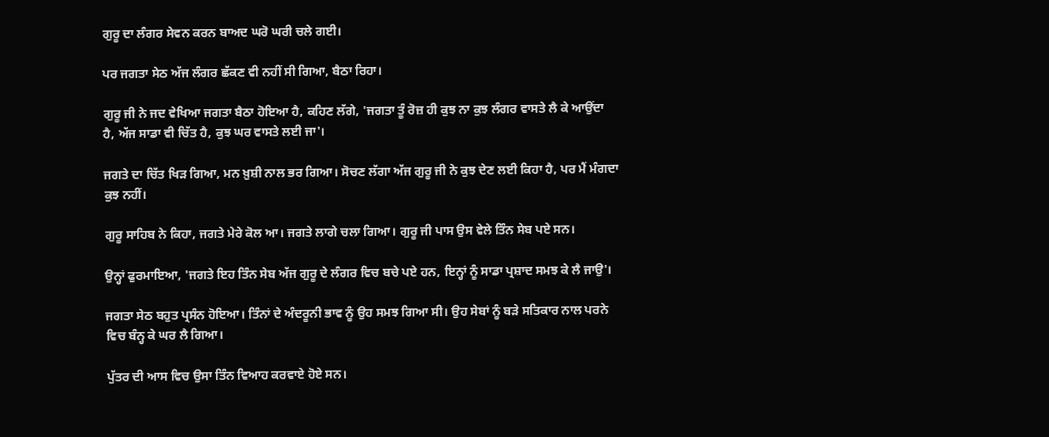ਗੁਰੂ ਦਾ ਲੰਗਰ ਸੇਵਨ ਕਰਨ ਬਾਅਦ ਘਰੋ ਘਰੀ ਚਲੇ ਗਈ।

ਪਰ ਜਗਤਾ ਸੇਠ ਅੱਜ ਲੰਗਰ ਛੱਕਣ ਵੀ ਨਹੀਂ ਸੀ ਗਿਆ, ਬੈਠਾ ਰਿਹਾ।

ਗੁਰੂ ਜੀ ਨੇ ਜਦ ਵੇਖਿਆ ਜਗਤਾ ਬੈਠਾ ਹੋਇਆ ਹੈ, ਕਹਿਣ ਲੱਗੇ, 'ਜਗਤਾ ਤੂੰ ਰੋਜ਼ ਹੀ ਕੁਝ ਨਾ ਕੁਝ ਲੰਗਰ ਵਾਸਤੇ ਲੈ ਕੇ ਆਉਂਦਾ ਹੈ, ਅੱਜ ਸਾਡਾ ਵੀ ਚਿੱਤ ਹੈ, ਕੁਝ ਘਰ ਵਾਸਤੇ ਲਈ ਜਾ'।

ਜਗਤੇ ਦਾ ਚਿੱਤ ਖਿੜ ਗਿਆ, ਮਨ ਖ਼ੁਸ਼ੀ ਨਾਲ ਭਰ ਗਿਆ। ਸੋਚਣ ਲੱਗਾ ਅੱਜ ਗੁਰੂ ਜੀ ਨੇ ਕੁਝ ਦੇਣ ਲਈ ਕਿਹਾ ਹੈ, ਪਰ ਮੈਂ ਮੰਗਦਾ ਕੁਝ ਨਹੀਂ।

ਗੁਰੂ ਸਾਹਿਬ ਨੇ ਕਿਹਾ, ਜਗਤੇ ਮੇਰੇ ਕੋਲ ਆ। ਜਗਤੇ ਲਾਗੇ ਚਲਾ ਗਿਆ। ਗੁਰੂ ਜੀ ਪਾਸ ਉਸ ਵੇਲੇ ਤਿੰਨ ਸੇਬ ਪਏ ਸਨ।

ਉਨ੍ਹਾਂ ਫੁਰਮਾਇਆ, 'ਜਗਤੇ ਇਹ ਤਿੰਨ ਸੇਬ ਅੱਜ ਗੁਰੂ ਦੇ ਲੰਗਰ ਵਿਚ ਬਚੇ ਪਏ ਹਨ, ਇਨ੍ਹਾਂ ਨੂੰ ਸਾਡਾ ਪ੍ਰਸ਼ਾਦ ਸਮਝ ਕੇ ਲੈ ਜਾਉ'।

ਜਗਤਾ ਸੇਠ ਬਹੁਤ ਪ੍ਰਸੰਨ ਹੋਇਆ। ਤਿੰਨਾਂ ਦੇ ਅੰਦਰੂਨੀ ਭਾਵ ਨੂੰ ਉਹ ਸਮਝ ਗਿਆ ਸੀ। ਉਹ ਸੇਬਾਂ ਨੂੰ ਬੜੇ ਸਤਿਕਾਰ ਨਾਲ ਪਰਨੇ ਵਿਚ ਬੰਨ੍ਹ ਕੇ ਘਰ ਲੈ ਗਿਆ।

ਪੁੱਤਰ ਦੀ ਆਸ ਵਿਚ ਉਸਾ ਤਿੰਨ ਵਿਆਹ ਕਰਵਾਏ ਹੋਏ ਸਨ।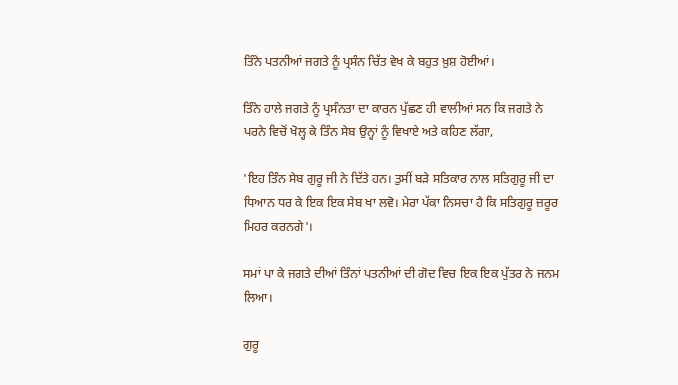ਤਿੰਨੇ ਪਤਨੀਆਂ ਜਗਤੇ ਨੂੰ ਪ੍ਰਸੰਨ ਚਿੱਤ ਵੇਖ ਕੇ ਬਹੁਤ ਖ਼ੁਸ਼ ਹੋਈਆਂ।

ਤਿੰਨੇ ਹਾਲੇ ਜਗਤੇ ਨੂੰ ਪ੍ਰਸੰਨਤਾ ਦਾ ਕਾਰਨ ਪੁੱਛਣ ਹੀ ਵਾਲੀਆਂ ਸਨ ਕਿ ਜਗਤੇ ਨੇ ਪਰਨੇ ਵਿਚੋਂ ਖੋਲ੍ਹ ਕੇ ਤਿੰਨ ਸੇਬ ਉਨ੍ਹਾਂ ਨੂੰ ਵਿਖਾਏ ਅਤੇ ਕਹਿਣ ਲੱਗਾ,

'ਇਹ ਤਿੰਨ ਸੇਬ ਗੁਰੂ ਜੀ ਨੇ ਦਿੱਤੇ ਹਨ। ਤੁਸੀਂ ਬੜੇ ਸਤਿਕਾਰ ਨਾਲ ਸਤਿਗੁਰੂ ਜੀ ਦਾ ਧਿਆਨ ਧਰ ਕੇ ਇਕ ਇਕ ਸੇਬ ਖਾ ਲਵੋ। ਮੇਰਾ ਪੱਕਾ ਨਿਸਚਾ ਹੈ ਕਿ ਸਤਿਗੁਰੂ ਜ਼ਰੂਰ ਮਿਹਰ ਕਰਨਗੇ'।

ਸਮਾਂ ਪਾ ਕੇ ਜਗਤੇ ਦੀਆਂ ਤਿੰਨਾਂ ਪਤਨੀਆਂ ਦੀ ਗੋਦ ਵਿਚ ਇਕ ਇਕ ਪੁੱਤਰ ਨੇ ਜਨਮ ਲਿਆ।

ਗੁਰੂ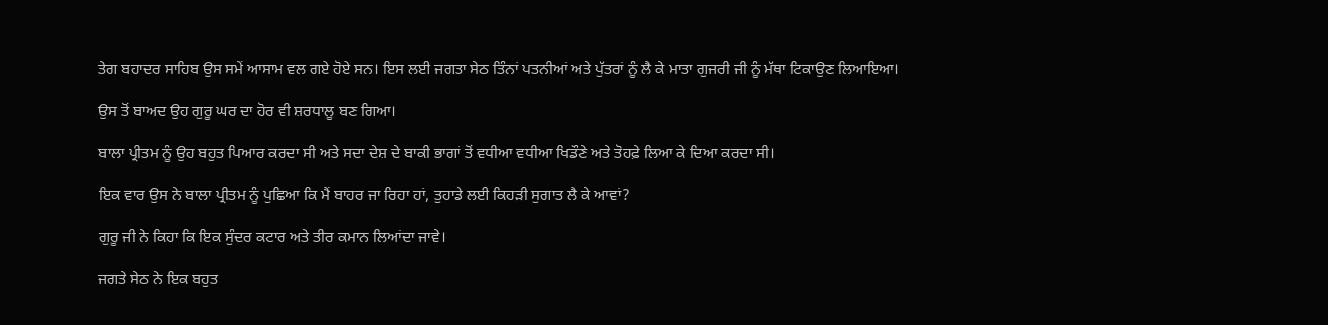ਤੇਗ ਬਹਾਦਰ ਸਾਹਿਬ ਉਸ ਸਮੇਂ ਆਸਾਮ ਵਲ ਗਏ ਹੋਏ ਸਨ। ਇਸ ਲਈ ਜਗਤਾ ਸੇਠ ਤਿੰਨਾਂ ਪਤਨੀਆਂ ਅਤੇ ਪੁੱਤਰਾਂ ਨੂੰ ਲੈ ਕੇ ਮਾਤਾ ਗੁਜਰੀ ਜੀ ਨੂੰ ਮੱਥਾ ਟਿਕਾਉਣ ਲਿਆਇਆ।

ਉਸ ਤੋਂ ਬਾਅਦ ਉਹ ਗੁਰੂ ਘਰ ਦਾ ਹੋਰ ਵੀ ਸ਼ਰਧਾਲੂ ਬਣ ਗਿਆ।

ਬਾਲਾ ਪ੍ਰੀਤਮ ਨੂੰ ਉਹ ਬਹੁਤ ਪਿਆਰ ਕਰਦਾ ਸੀ ਅਤੇ ਸਦਾ ਦੇਸ਼ ਦੇ ਬਾਕੀ ਭਾਗਾਂ ਤੋਂ ਵਧੀਆ ਵਧੀਆ ਖਿਡੌਣੇ ਅਤੇ ਤੋਹਫ਼ੇ ਲਿਆ ਕੇ ਦਿਆ ਕਰਦਾ ਸੀ।

ਇਕ ਵਾਰ ਉਸ ਨੇ ਬਾਲਾ ਪ੍ਰੀਤਮ ਨੂੰ ਪੁਛਿਆ ਕਿ ਮੈਂ ਬਾਹਰ ਜਾ ਰਿਹਾ ਹਾਂ, ਤੁਹਾਡੇ ਲਈ ਕਿਹੜੀ ਸੁਗਾਤ ਲੈ ਕੇ ਆਵਾਂ?

ਗੁਰੂ ਜੀ ਨੇ ਕਿਹਾ ਕਿ ਇਕ ਸੁੰਦਰ ਕਟਾਰ ਅਤੇ ਤੀਰ ਕਮਾਨ ਲਿਆਂਦਾ ਜਾਵੇ।

ਜਗਤੇ ਸੇਠ ਨੇ ਇਕ ਬਹੁਤ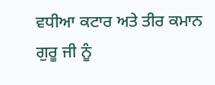ਵਧੀਆ ਕਟਾਰ ਅਤੇ ਤੀਰ ਕਮਾਨ ਗੁਰੂ ਜੀ ਨੂੰ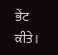ਭੇਂਟ ਕੀਤੇ।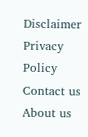Disclaimer Privacy Policy Contact us About us